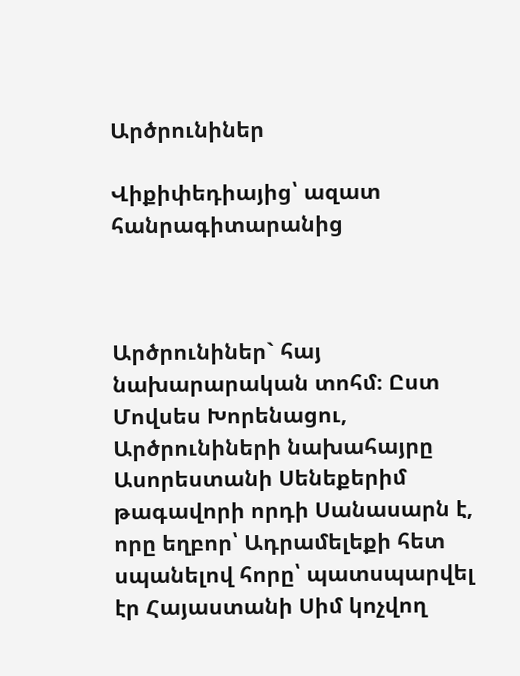Արծրունիներ

Վիքիփեդիայից՝ ազատ հանրագիտարանից



Արծրունիներ` հայ նախարարական տոհմ։ Ըստ Մովսես Խորենացու, Արծրունիների նախահայրը Ասորեստանի Սենեքերիմ թագավորի որդի Սանասարն է, որը եղբոր՝ Ադրամելեքի հետ սպանելով հորը՝ պատսպարվել էր Հայաստանի Սիմ կոչվող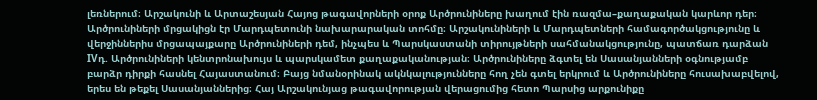լեռներում։ Արշակունի և Արտաշեսյան Հայոց թագավորների օրոք Արծրունիները խաղում էին ռազմա–քաղաքական կարևոր դեր։ Արծրունիների մրցակիցն էր Մարդպետունի նախարարական տոհմը։ Արշակունիների և Մարդպետների համագործակցությունը և վերջիններիս մրցապայքարը Արծրունիների դեմ, ինչպես և Պարսկաստանի տիրույթների սահմանակցությունը, պատճառ դարձան IVդ. Արծրունիների կենտրոնախույս և պարսկամետ քաղաքականության։ Արծրունիները ձգտել են Սասանյանների օգնությամբ բարձր դիրքի հասնել Հայաստանում։ Բայց նմանօրինակ ակնկալությունները հող չեն գտել երկրում և Արծրունիները հուսախաբվելով, երես են թեքել Սասանյաններից։ Հայ Արշակունյաց թագավորության վերացումից հետո Պարսից արքունիքը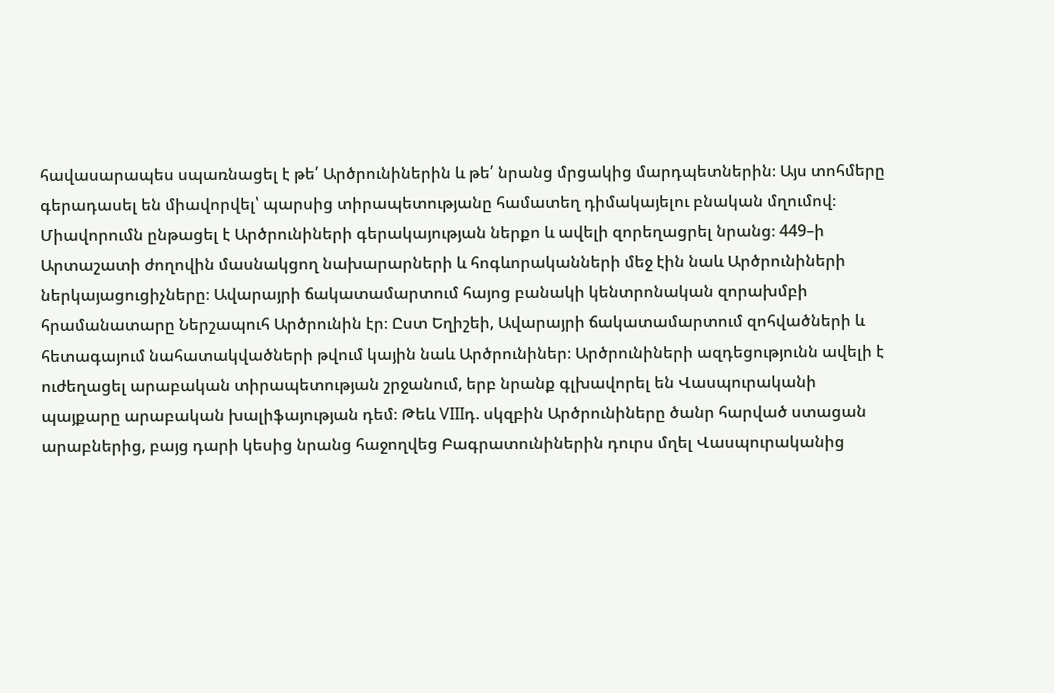հավասարապես սպառնացել է թե՛ Արծրունիներին և թե՛ նրանց մրցակից մարդպետներին։ Այս տոհմերը գերադասել են միավորվել՝ պարսից տիրապետությանը համատեղ դիմակայելու բնական մղումով։ Միավորումն ընթացել է Արծրունիների գերակայության ներքո և ավելի զորեղացրել նրանց։ 449–ի Արտաշատի ժողովին մասնակցող նախարարների և հոգևորականների մեջ էին նաև Արծրունիների ներկայացուցիչները։ Ավարայրի ճակատամարտում հայոց բանակի կենտրոնական զորախմբի հրամանատարը Ներշապուհ Արծրունին էր։ Ըստ Եղիշեի, Ավարայրի ճակատամարտում զոհվածների և հետագայում նահատակվածների թվում կային նաև Արծրունիներ։ Արծրունիների ազդեցությունն ավելի է ուժեղացել արաբական տիրապետության շրջանում, երբ նրանք գլխավորել են Վասպուրականի պայքարը արաբական խալիֆայության դեմ։ Թեև VIIIդ. սկզբին Արծրունիները ծանր հարված ստացան արաբներից, բայց դարի կեսից նրանց հաջողվեց Բագրատունիներին դուրս մղել Վասպուրականից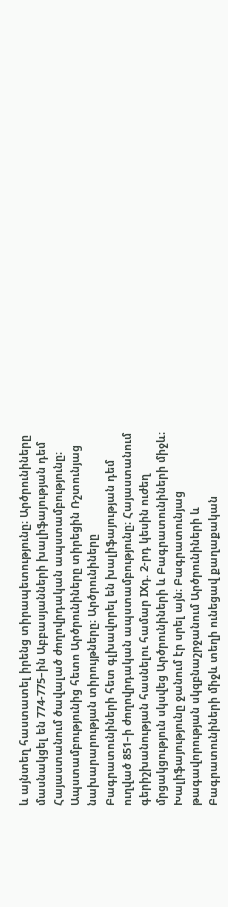և այնտեղ հաստատել իրենց տիրապետությունը։ Արծրունիները մասնակցել են 774-775–ին Աբբասյանների խալիֆայության դեմ Հայաստանում ծավալած ժողովրդական ապստամբությունը։ Ապստամբությունից հետո Արծրունիները տիրեցին Ռշտունյաց նախարարության տիրույթները։ Արծրունիները Բագրատունիների հետ գլխավորել են խալիֆայության դեմ ուղված 851–ի ժողովրդական ապստամբությունը։ Հայաստանում գերիշխանության հասնելու համար IXդ. 2-րդ կեսին ուժեղ մրցակցություն սկսվեց Արծրունիների և Բագրատունիների միջև։ Խալիֆայությունը ջանում էր սրել այն։ Բագրատունյաց թագավորության սկզբնաշրջանում Արծրունիների և Բագրատունիների միջև տեղի ունեցավ քաղաքական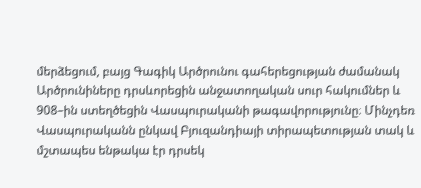մերձեցում, բայց Գագիկ Արծրունու գահերեցության ժամանակ Արծրունիները դրսևորեցին անջատողական սուր հակումներ և 908–ին ստեղծեցին Վասպուրականի թագավորությունը։ Մինչդեռ Վասպուրականն ընկավ Բյուզանդիայի տիրապետության տակ և մշտապես ենթակա էր դրսեկ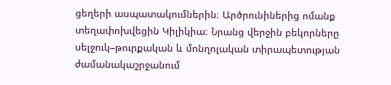ցեղերի ասպատակումներին։ Արծրունիներից ոմանք տեղափոխվեցին Կիլիկիա։ Նրանց վերջին բեկորները սելջուկ–թուրքական և մոնղոլական տիրապետության ժամանակաշրջանում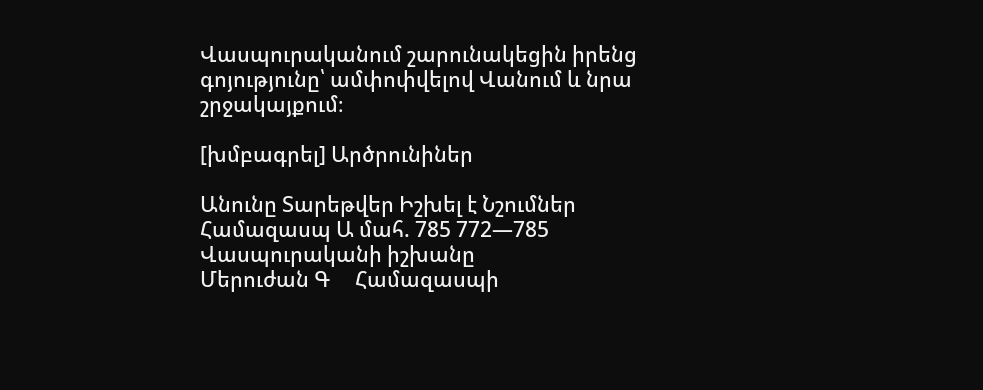Վասպուրականում շարունակեցին իրենց գոյությունը՝ ամփոփվելով Վանում և նրա շրջակայքում։

[խմբագրել] Արծրունիներ

Անունը Տարեթվեր Իշխել է Նշումներ
Համազասպ Ա մահ. 785 772—785 Վասպուրականի իշխանը
Մերուժան Գ     Համազասպի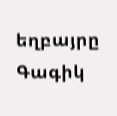եղբայրը
Գագիկ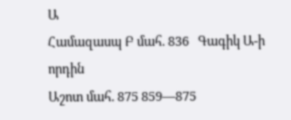Ա
Համազասպ Բ մահ. 836   Գագիկ Ա-ի որդին
Աշոտ մահ. 875 859—875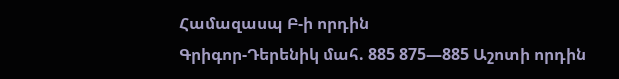Համազասպ Բ-ի որդին
Գրիգոր-Դերենիկ մահ. 885 875—885 Աշոտի որդին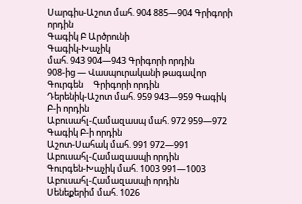Սարգիս-Աշոտ մահ. 904 885—904 Գրիգորի որդին
Գագիկ Բ Արծրունի
Գագիկ-Խաչիկ
մահ. 943 904—943 Գրիգորի որդին
908-ից — Վասպուրականի թագավոր
Գուրգեն     Գրիգորի որդին
Դերենիկ-Աշոտ մահ. 959 943—959 Գագիկ Բ-ի որդին
Աբուսահլ-Համազասպ մահ. 972 959—972 Գագիկ Բ-ի որդին
Աշոտ-Սահակ մահ. 991 972—991 Աբուսահլ-Համազասպի որդին
Գուրգեն-Խաչիկ մահ. 1003 991—1003 Աբուսահլ-Համազասպի որդին
Սենեքերիմ մահ. 1026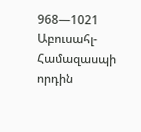968—1021 Աբուսահլ-Համազասպի որդին